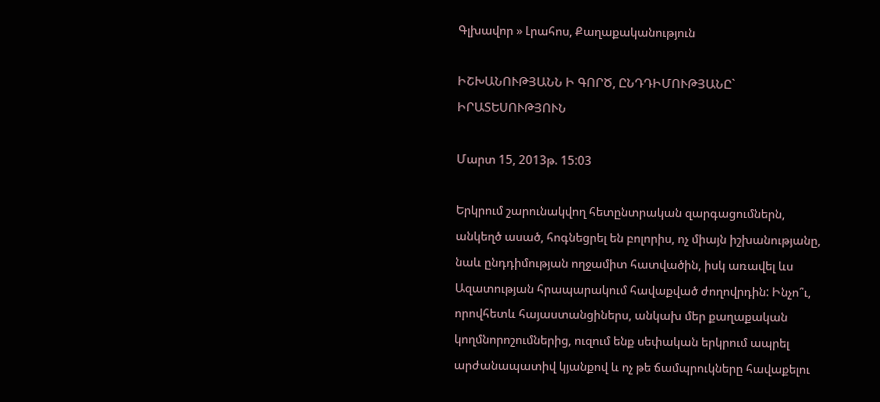Գլխավոր » Լրահոս, Քաղաքականություն

ԻՇԽԱՆՈՒԹՅԱՆՆ Ի ԳՈՐԾ, ԸՆԴԴԻՄՈՒԹՅԱՆԸ` ԻՐԱՏԵՍՈՒԹՅՈՒՆ

Մարտ 15, 2013թ. 15:03

Երկրում շարունակվող հետընտրական զարգացումներն, անկեղծ ասած, հոգնեցրել են բոլորիս, ոչ միայն իշխանությանը, նաև ընդդիմության ողջամիտ հատվածին, իսկ առավել ևս Ազատության հրապարակում հավաքված ժողովրդին: Ինչո՞ւ, որովհետև հայաստանցիներս, անկախ մեր քաղաքական կողմնորոշումներից, ուզում ենք սեփական երկրում ապրել արժանապատիվ կյանքով և ոչ թե ճամպրուկները հավաքելու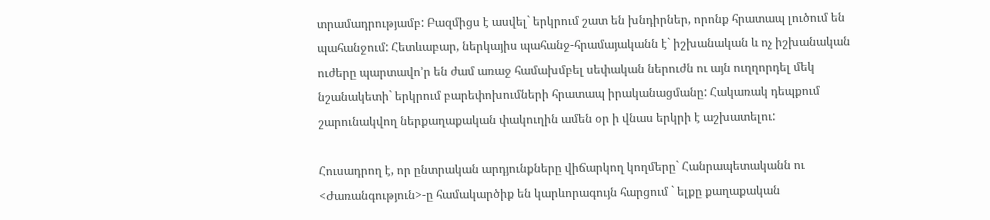տրամադրությամբ: Բազմիցս է ասվել` երկրում շատ են խնդիրներ, որոնք հրատապ լուծում են պահանջում: Հետևաբար, ներկայիս պահանջ-հրամայականն է` իշխանական և ոչ իշխանական ուժերը պարտավո’ր են ժամ առաջ համախմբել սեփական ներուժն ու այն ուղղորդել մեկ նշանակետի` երկրում բարեփոխումների հրատապ իրականացմանը: Հակառակ դեպքում շարունակվող ներքաղաքական փակուղին ամեն օր ի վնաս երկրի է աշխատելու:

Հուսադրող է, որ ընտրական արդյունքները վիճարկող կողմերը` Հանրապետականն ու <Ժառանգություն>-ը համակարծիք են կարևորագույն հարցում ` ելքը քաղաքական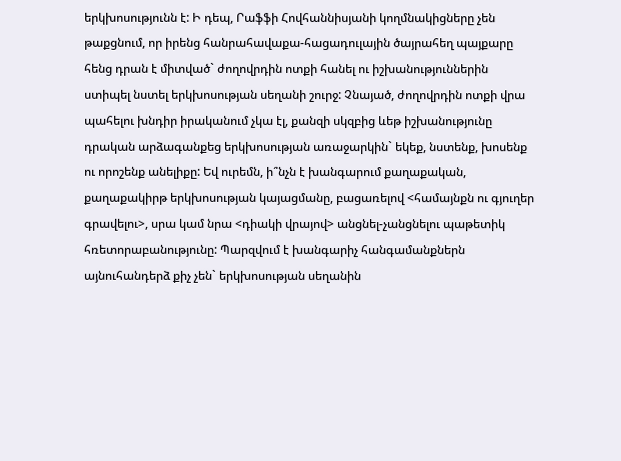երկխոսությունն է: Ի դեպ, Րաֆֆի Հովհաննիսյանի կողմնակիցները չեն թաքցնում, որ իրենց հանրահավաքա-հացադուլային ծայրահեղ պայքարը հենց դրան է միտված` ժողովրդին ոտքի հանել ու իշխանություններին ստիպել նստել երկխոսության սեղանի շուրջ: Չնայած, ժողովրդին ոտքի վրա պահելու խնդիր իրականում չկա էլ, քանզի սկզբից ևեթ իշխանությունը դրական արձագանքեց երկխոսության առաջարկին` եկեք, նստենք, խոսենք ու որոշենք անելիքը: Եվ ուրեմն, ի՞նչն է խանգարում քաղաքական, քաղաքակիրթ երկխոսության կայացմանը, բացառելով <համայնքն ու գյուղեր գրավելու>, սրա կամ նրա <դիակի վրայով> անցնել-չանցնելու պաթետիկ հռետորաբանությունը: Պարզվում է խանգարիչ հանգամանքներն այնուհանդերձ քիչ չեն` երկխոսության սեղանին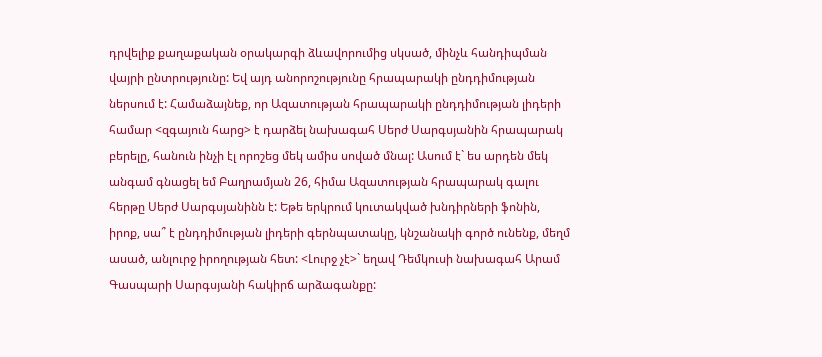դրվելիք քաղաքական օրակարգի ձևավորումից սկսած, մինչև հանդիպման վայրի ընտրությունը: Եվ այդ անորոշությունը հրապարակի ընդդիմության ներսում է: Համաձայնեք, որ Ազատության հրապարակի ընդդիմության լիդերի համար <զգայուն հարց> է դարձել նախագահ Սերժ Սարգսյանին հրապարակ բերելը, հանուն ինչի էլ որոշեց մեկ ամիս սոված մնալ: Ասում է` ես արդեն մեկ անգամ գնացել եմ Բաղրամյան 26, հիմա Ազատության հրապարակ գալու հերթը Սերժ Սարգսյանինն է: Եթե երկրում կուտակված խնդիրների ֆոնին, իրոք, սա՞ է ընդդիմության լիդերի գերնպատակը, կնշանակի գործ ունենք, մեղմ ասած, անլուրջ իրողության հետ: <Լուրջ չէ>` եղավ Դեմկուսի նախագահ Արամ Գասպարի Սարգսյանի հակիրճ արձագանքը: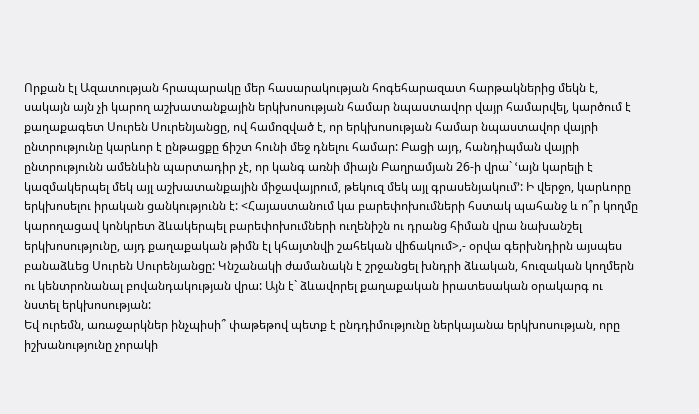Որքան էլ Ազատության հրապարակը մեր հասարակության հոգեհարազատ հարթակներից մեկն է, սակայն այն չի կարող աշխատանքային երկխոսության համար նպաստավոր վայր համարվել, կարծում է քաղաքագետ Սուրեն Սուրենյանցը, ով համոզված է, որ երկխոսության համար նպաստավոր վայրի ընտրությունը կարևոր է ընթացքը ճիշտ հունի մեջ դնելու համար: Բացի այդ, հանդիպման վայրի ընտրությունն ամենևին պարտադիր չէ, որ կանգ առնի միայն Բաղրամյան 26-ի վրա` ՙայն կարելի է կազմակերպել մեկ այլ աշխատանքային միջավայրում, թեկուզ մեկ այլ գրասենյակում՚: Ի վերջո, կարևորը երկխոսելու իրական ցանկությունն է: <Հայաստանում կա բարեփոխումների հստակ պահանջ և ո՞ր կողմը կարողացավ կոնկրետ ձևակերպել բարեփոխումների ուղենիշն ու դրանց հիման վրա նախանշել երկխոսությունը, այդ քաղաքական թիմն էլ կհայտնվի շահեկան վիճակում>,- օրվա գերխնդիրն այսպես բանաձևեց Սուրեն Սուրենյանցը: Կնշանակի ժամանակն է շրջանցել խնդրի ձևական, հուզական կողմերն ու կենտրոնանալ բովանդակության վրա: Այն է` ձևավորել քաղաքական իրատեսական օրակարգ ու նստել երկխոսության:
Եվ ուրեմն, առաջարկներ ինչպիսի՞ փաթեթով պետք է ընդդիմությունը ներկայանա երկխոսության, որը իշխանությունը չորակի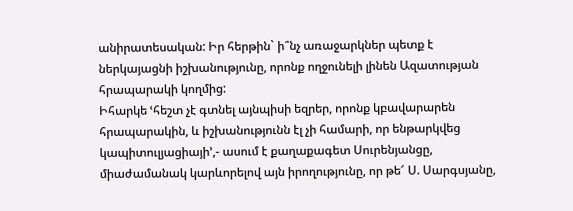անիրատեսական: Իր հերթին` ի՞նչ առաջարկներ պետք է ներկայացնի իշխանությունը, որոնք ողջունելի լինեն Ազատության հրապարակի կողմից:
Իհարկե ՙհեշտ չէ գտնել այնպիսի եզրեր, որոնք կբավարարեն հրապարակին, և իշխանությունն էլ չի համարի, որ ենթարկվեց կապիտուլյացիայի՚,- ասում է քաղաքագետ Սուրենյանցը, միաժամանակ կարևորելով այն իրողությունը, որ թե՜ Ս. Սարգսյանը,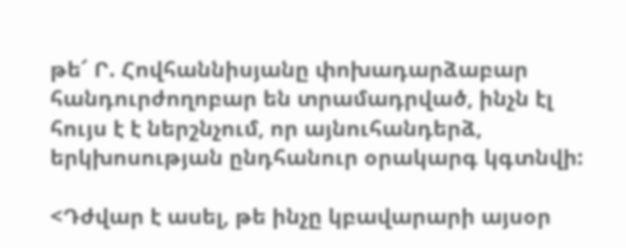թե՜ Ր. Հովհաննիսյանը փոխադարձաբար հանդուրժողոբար են տրամադրված, ինչն էլ հույս է է ներշնչում, որ այնուհանդերձ, երկխոսության ընդհանուր օրակարգ կգտնվի:

<Դժվար է ասել, թե ինչը կբավարարի այսօր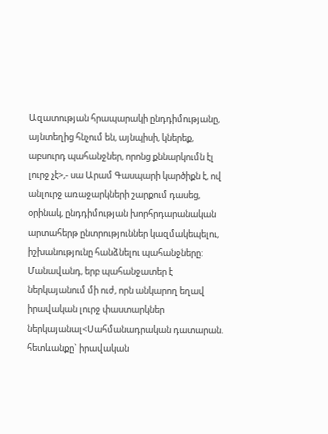Ազատության հրապարակի ընդդիմությանը, այնտեղից հնչում են, այնպիսի, կներեք, աբսուրդ պահանջներ, որոնց քննարկումն էլ լուրջ չէ>,- սա Արամ Գասպարի կարծիքն է, ով անլուրջ առաջարկների շարքում դասեց, օրինակ, ընդդիմության խորհրդարանական արտահերթ ընտրություններ կազմակեպելու, իշխանությունը հանձնելու պահանջները: Մանավանդ, երբ պահանջատեր է ներկայանում մի ուժ, որն անկարող եղավ իրավական լուրջ փաստարկներ ներկայանալ<Սահմանադրական դատարան. հետևանքը` իրավական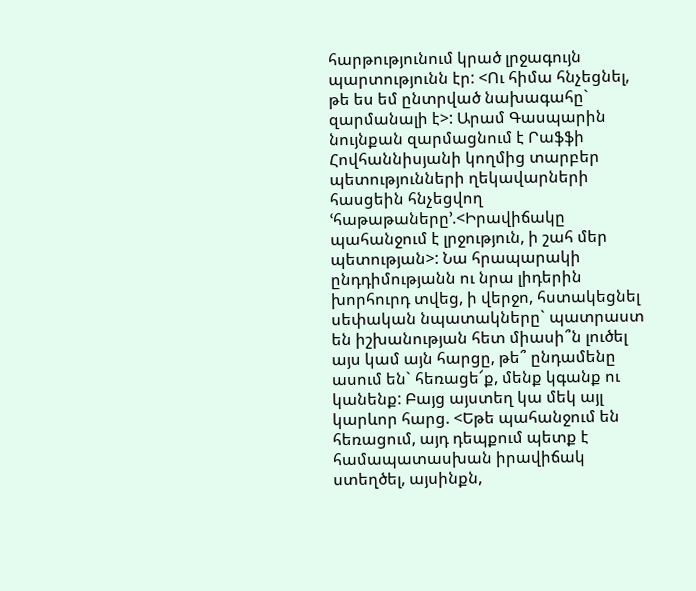հարթությունում կրած լրջագույն պարտությունն էր: <Ու հիմա հնչեցնել, թե ես եմ ընտրված նախագահը` զարմանալի է>: Արամ Գասպարին նույնքան զարմացնում է Րաֆֆի Հովհաննիսյանի կողմից տարբեր պետությունների ղեկավարների հասցեին հնչեցվող ՙհաթաթաները՚.<Իրավիճակը պահանջում է լրջություն, ի շահ մեր պետության>: Նա հրապարակի ընդդիմությանն ու նրա լիդերին խորհուրդ տվեց, ի վերջո, հստակեցնել սեփական նպատակները` պատրաստ են իշխանության հետ միասի՞ն լուծել այս կամ այն հարցը, թե՞ ընդամենը ասում են` հեռացե՜ք, մենք կգանք ու կանենք: Բայց այստեղ կա մեկ այլ կարևոր հարց. <Եթե պահանջում են հեռացում, այդ դեպքում պետք է համապատասխան իրավիճակ ստեղծել, այսինքն,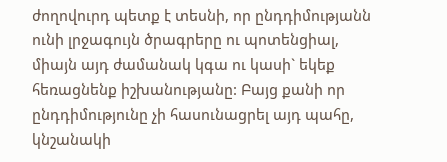ժողովուրդ պետք է տեսնի, որ ընդդիմությանն ունի լրջագույն ծրագրերը ու պոտենցիալ, միայն այդ ժամանակ կգա ու կասի` եկեք հեռացնենք իշխանությանը: Բայց քանի որ ընդդիմությունը չի հասունացրել այդ պահը, կնշանակի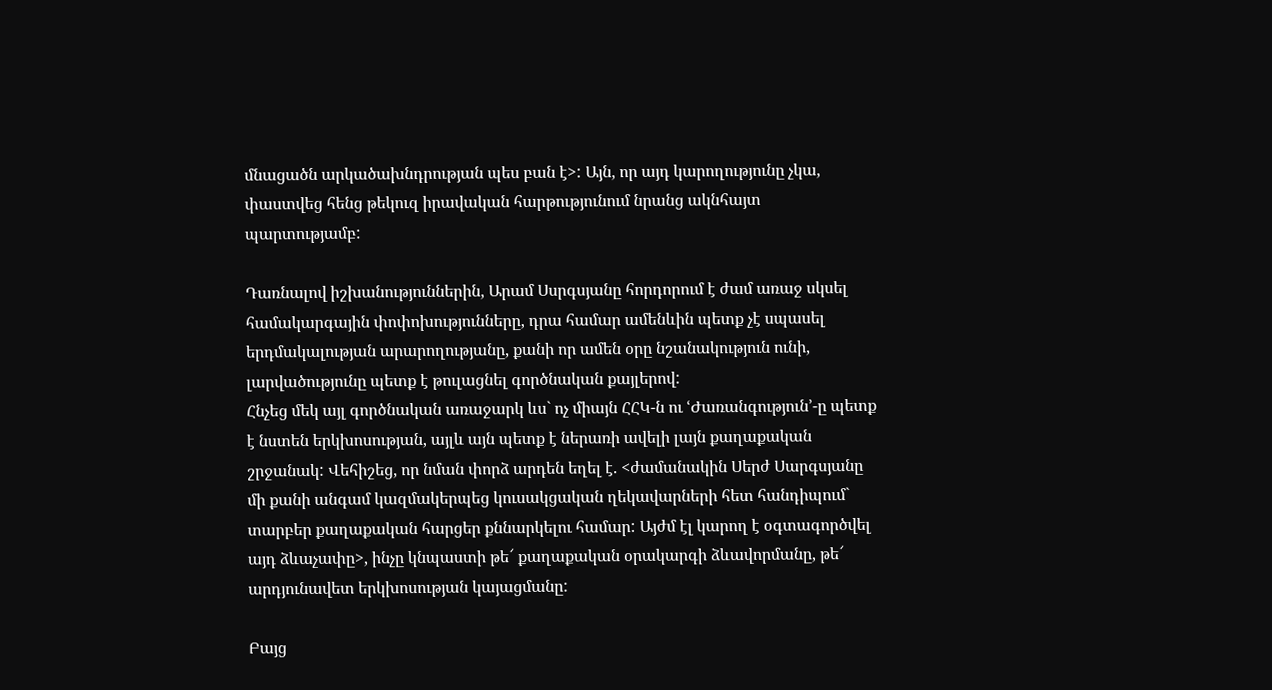մնացածն արկածախնդրության պես բան է>: Այն, որ այդ կարողությունը չկա, փաստվեց հենց թեկուզ իրավական հարթությունում նրանց ակնհայտ պարտությամբ:

Դառնալով իշխանություններին, Արամ Սսրգսյանը հորդորում է ժամ առաջ սկսել համակարգային փոփոխությունները, դրա համար ամենևին պետք չէ սպասել երդմակալության արարողությանը, քանի որ ամեն օրը նշանակություն ունի, լարվածությունը պետք է թուլացնել գործնական քայլերով:
Հնչեց մեկ այլ գործնական առաջարկ ևս` ոչ միայն ՀՀԿ-ն ու ՙԺառանգություն՚-ը պետք է նստեն երկխոսության, այլև այն պետք է ներառի ավելի լայն քաղաքական շրջանակ: Վեհիշեց, որ նման փորձ արդեն եղել է. <ժամանակին Սերժ Սարգսյանը մի քանի անգամ կազմակերպեց կուսակցական ղեկավարների հետ հանդիպում` տարբեր քաղաքական հարցեր քննարկելու համար: Այժմ էլ կարող է օգտագործվել այդ ձևաչափը>, ինչը կնպաստի թե՜ քաղաքական օրակարգի ձևավորմանը, թե՜ արդյունավետ երկխոսության կայացմանը:

Բայց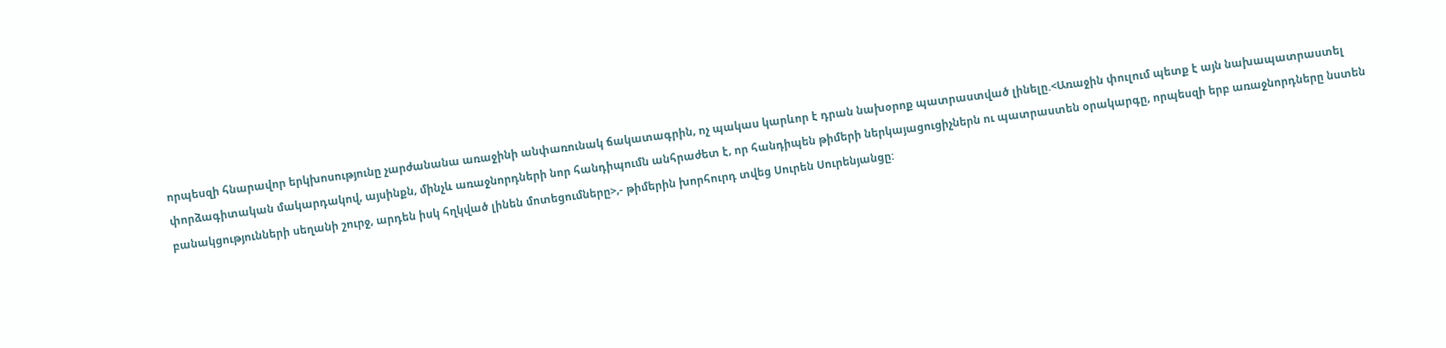որպեսզի հնարավոր երկխոսությունը չարժանանա առաջինի անփառունակ ճակատագրին, ոչ պակաս կարևոր է դրան նախօրոք պատրաստված լինելը.<Առաջին փուլում պետք է այն նախապատրաստել փորձագիտական մակարդակով, այսինքն, մինչև առաջնորդների նոր հանդիպումն անհրաժետ է, որ հանդիպեն թիմերի ներկայացուցիչներն ու պատրաստեն օրակարգը, որպեսզի երբ առաջնորդները նստեն բանակցությունների սեղանի շուրջ, արդեն իսկ հղկված լինեն մոտեցումները>,- թիմերին խորհուրդ տվեց Սուրեն Սուրենյանցը: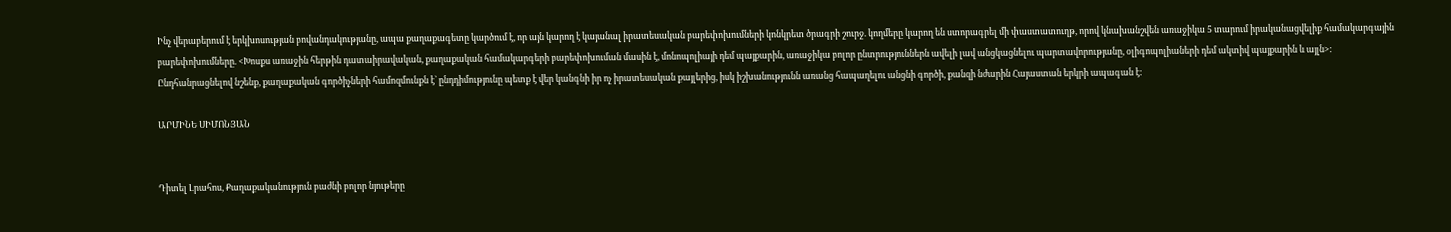Ինչ վերաբերում է երկխոսության բովանդակությանը, ապա քաղաքագետը կարծում է, որ այն կարող է կայանալ իրատեսական բարեփոխումների կոնկրետ ծրագրի շուրջ. կողմերը կարող են ստորագրել մի փաստատուղթ, որով կնախանշվեն առաջիկա 5 տարում իրականացվելիք համակարգային բարեփոխումները. <Խոսքս առաջին հերթին դատաիրավական, քաղաքական համակարգերի բարեփոխուման մասին է, մոնոպոլիայի դեմ պայքարին, առաջիկա բոլոր ընտրություններն ավելի լավ անցկացնելու պարտավորությանը, օլիգոպոլիաների դեմ ակտիվ պայքարին և այլն>:
Ընդհանրացնելով նշենք, քաղաքական գործիչների համոզմունքն է` ընդդիմությունը պետք է վեր կանգնի իր ոչ իրատեսական քայլերից, իսկ իշխանությունն առանց հապաղելու անցնի գործի, քանզի նժարին Հայաստան երկրի ապագան է:

ԱՐՄԻՆԵ ՍԻՄՈՆՅԱՆ


Դիտել Լրահոս, Քաղաքականություն բաժնի բոլոր նյութերը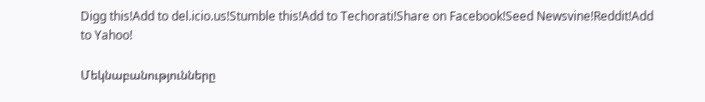Digg this!Add to del.icio.us!Stumble this!Add to Techorati!Share on Facebook!Seed Newsvine!Reddit!Add to Yahoo!

Մեկնաբանությունները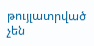թույլատրված չեն